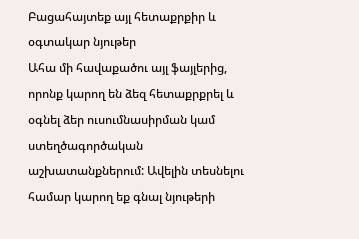Բացահայտեք այլ հետաքրքիր և օգտակար նյութեր
Ահա մի հավաքածու այլ ֆայլերից, որոնք կարող են ձեզ հետաքրքրել և օգնել ձեր ուսումնասիրման կամ ստեղծագործական աշխատանքներում: Ավելին տեսնելու համար կարող եք գնալ նյութերի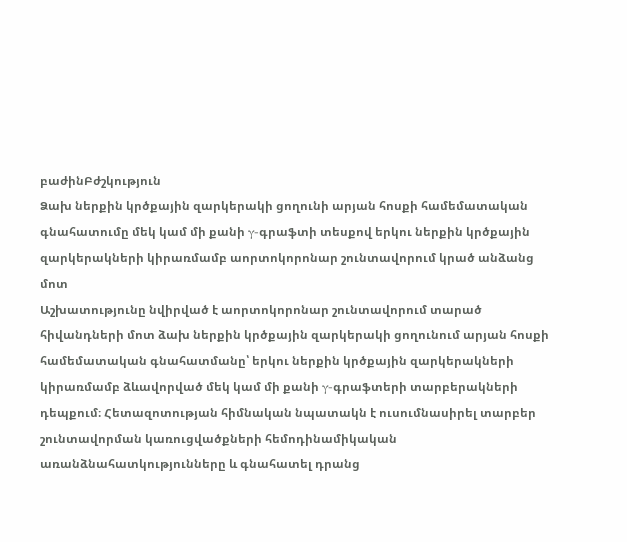բաժինԲժշկություն
Ձախ ներքին կրծքային զարկերակի ցողունի արյան հոսքի համեմատական գնահատումը մեկ կամ մի քանի γ-գրաֆտի տեսքով երկու ներքին կրծքային զարկերակների կիրառմամբ աորտոկորոնար շունտավորում կրած անձանց մոտ
Աշխատությունը նվիրված է աորտոկորոնար շունտավորում տարած հիվանդների մոտ ձախ ներքին կրծքային զարկերակի ցողունում արյան հոսքի համեմատական գնահատմանը՝ երկու ներքին կրծքային զարկերակների կիրառմամբ ձևավորված մեկ կամ մի քանի γ-գրաֆտերի տարբերակների դեպքում։ Հետազոտության հիմնական նպատակն է ուսումնասիրել տարբեր շունտավորման կառուցվածքների հեմոդինամիկական առանձնահատկությունները և գնահատել դրանց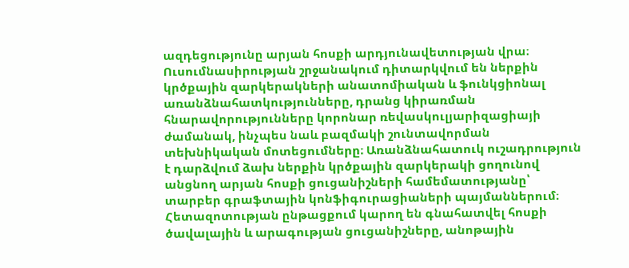ազդեցությունը արյան հոսքի արդյունավետության վրա։ Ուսումնասիրության շրջանակում դիտարկվում են ներքին կրծքային զարկերակների անատոմիական և ֆունկցիոնալ առանձնահատկությունները, դրանց կիրառման հնարավորությունները կորոնար ռեվասկուլյարիզացիայի ժամանակ, ինչպես նաև բազմակի շունտավորման տեխնիկական մոտեցումները։ Առանձնահատուկ ուշադրություն է դարձվում ձախ ներքին կրծքային զարկերակի ցողունով անցնող արյան հոսքի ցուցանիշների համեմատությանը՝ տարբեր գրաֆտային կոնֆիգուրացիաների պայմաններում։ Հետազոտության ընթացքում կարող են գնահատվել հոսքի ծավալային և արագության ցուցանիշները, անոթային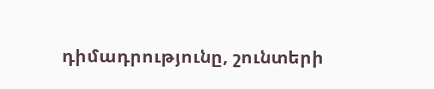դիմադրությունը, շունտերի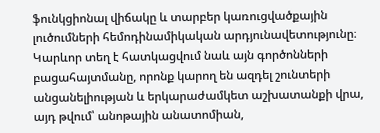ֆունկցիոնալ վիճակը և տարբեր կառուցվածքային լուծումների հեմոդինամիկական արդյունավետությունը։ Կարևոր տեղ է հատկացվում նաև այն գործոնների բացահայտմանը, որոնք կարող են ազդել շունտերի անցանելիության և երկարաժամկետ աշխատանքի վրա, այդ թվում՝ անոթային անատոմիան,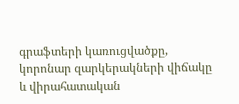գրաֆտերի կառուցվածքը, կորոնար զարկերակների վիճակը և վիրահատական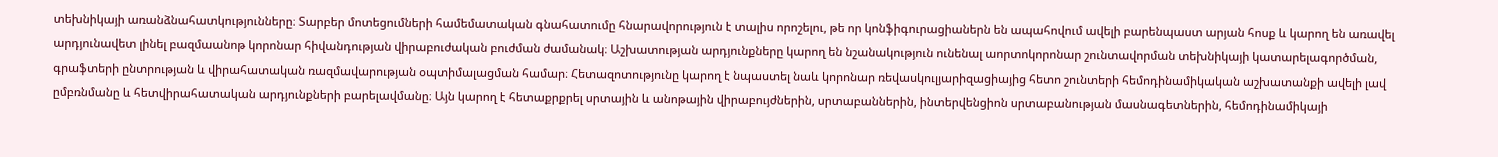տեխնիկայի առանձնահատկությունները։ Տարբեր մոտեցումների համեմատական գնահատումը հնարավորություն է տալիս որոշելու, թե որ կոնֆիգուրացիաներն են ապահովում ավելի բարենպաստ արյան հոսք և կարող են առավել արդյունավետ լինել բազմաանոթ կորոնար հիվանդության վիրաբուժական բուժման ժամանակ։ Աշխատության արդյունքները կարող են նշանակություն ունենալ աորտոկորոնար շունտավորման տեխնիկայի կատարելագործման, գրաֆտերի ընտրության և վիրահատական ռազմավարության օպտիմալացման համար։ Հետազոտությունը կարող է նպաստել նաև կորոնար ռեվասկուլյարիզացիայից հետո շունտերի հեմոդինամիկական աշխատանքի ավելի լավ ըմբռնմանը և հետվիրահատական արդյունքների բարելավմանը։ Այն կարող է հետաքրքրել սրտային և անոթային վիրաբույժներին, սրտաբաններին, ինտերվենցիոն սրտաբանության մասնագետներին, հեմոդինամիկայի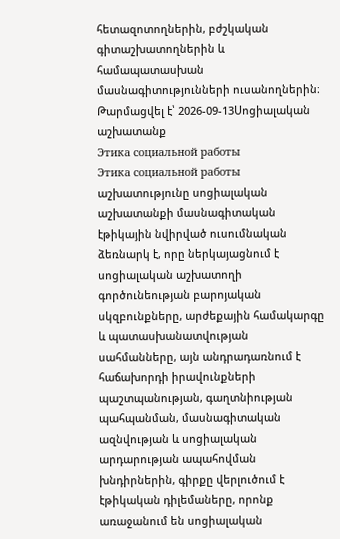հետազոտողներին, բժշկական գիտաշխատողներին և համապատասխան մասնագիտությունների ուսանողներին։
Թարմացվել է՝ 2026-09-13Սոցիալական աշխատանք
Этика социальной работы
Этика социальной работы աշխատությունը սոցիալական աշխատանքի մասնագիտական էթիկային նվիրված ուսումնական ձեռնարկ է, որը ներկայացնում է սոցիալական աշխատողի գործունեության բարոյական սկզբունքները, արժեքային համակարգը և պատասխանատվության սահմանները, այն անդրադառնում է հաճախորդի իրավունքների պաշտպանության, գաղտնիության պահպանման, մասնագիտական ազնվության և սոցիալական արդարության ապահովման խնդիրներին, գիրքը վերլուծում է էթիկական դիլեմաները, որոնք առաջանում են սոցիալական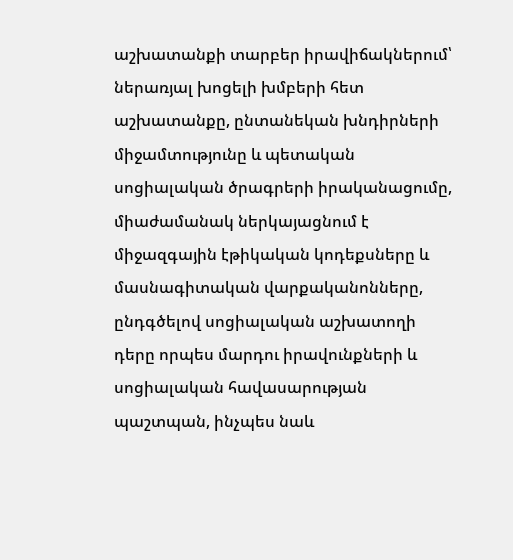աշխատանքի տարբեր իրավիճակներում՝ ներառյալ խոցելի խմբերի հետ աշխատանքը, ընտանեկան խնդիրների միջամտությունը և պետական սոցիալական ծրագրերի իրականացումը, միաժամանակ ներկայացնում է միջազգային էթիկական կոդեքսները և մասնագիտական վարքականոնները, ընդգծելով սոցիալական աշխատողի դերը որպես մարդու իրավունքների և սոցիալական հավասարության պաշտպան, ինչպես նաև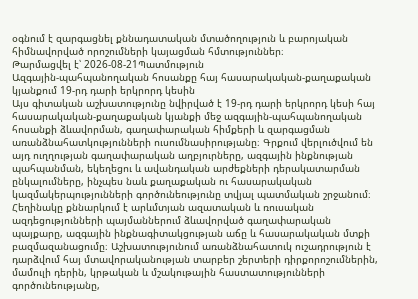օգնում է զարգացնել քննադատական մտածողություն և բարոյական հիմնավորված որոշումների կայացման հմտություններ։
Թարմացվել է՝ 2026-08-21Պատմություն
Ազգային-պահպանողական հոսանքը հայ հասարակական-քաղաքական կյանքում 19-րդ դարի երկրորդ կեսին
Այս գիտական աշխատությունը նվիրված է 19-րդ դարի երկրորդ կեսի հայ հասարակական-քաղաքական կյանքի մեջ ազգային-պահպանողական հոսանքի ձևավորման, գաղափարական հիմքերի և զարգացման առանձնահատկությունների ուսումնասիրությանը։ Գրքում վերլուծվում են այդ ուղղության գաղափարական աղբյուրները, ազգային ինքնության պահպանման, եկեղեցու և ավանդական արժեքների դերակատարման ընկալումները, ինչպես նաև քաղաքական ու հասարակական կազմակերպությունների գործունեությունը տվյալ պատմական շրջանում։ Հեղինակը քննարկում է արևմտյան ազատական և ռուսական ազդեցությունների պայմաններում ձևավորված գաղափարական պայքարը, ազգային ինքնագիտակցության աճը և հասարակական մտքի բազմազանացումը։ Աշխատությունում առանձնահատուկ ուշադրություն է դարձվում հայ մտավորականության տարբեր շերտերի դիրքորոշումներին, մամուլի դերին, կրթական և մշակութային հաստատությունների գործունեությանը,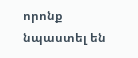որոնք նպաստել են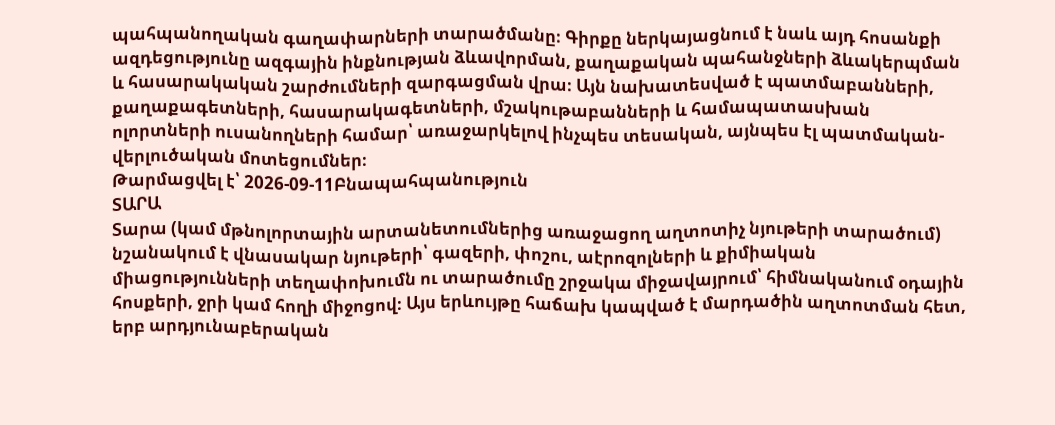պահպանողական գաղափարների տարածմանը։ Գիրքը ներկայացնում է նաև այդ հոսանքի ազդեցությունը ազգային ինքնության ձևավորման, քաղաքական պահանջների ձևակերպման և հասարակական շարժումների զարգացման վրա։ Այն նախատեսված է պատմաբանների, քաղաքագետների, հասարակագետների, մշակութաբանների և համապատասխան ոլորտների ուսանողների համար՝ առաջարկելով ինչպես տեսական, այնպես էլ պատմական-վերլուծական մոտեցումներ։
Թարմացվել է՝ 2026-09-11Բնապահպանություն
ՏԱՐԱ
Տարա (կամ մթնոլորտային արտանետումներից առաջացող աղտոտիչ նյութերի տարածում) նշանակում է վնասակար նյութերի՝ գազերի, փոշու, աէրոզոլների և քիմիական միացությունների տեղափոխումն ու տարածումը շրջակա միջավայրում՝ հիմնականում օդային հոսքերի, ջրի կամ հողի միջոցով։ Այս երևույթը հաճախ կապված է մարդածին աղտոտման հետ, երբ արդյունաբերական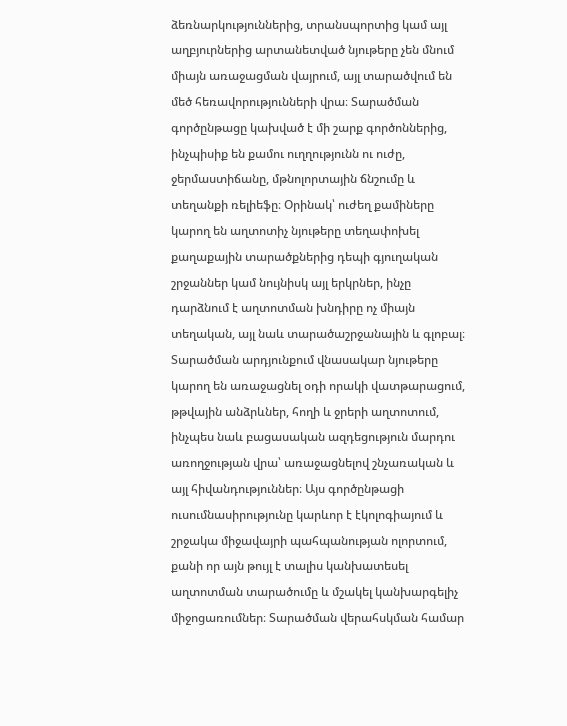ձեռնարկություններից, տրանսպորտից կամ այլ աղբյուրներից արտանետված նյութերը չեն մնում միայն առաջացման վայրում, այլ տարածվում են մեծ հեռավորությունների վրա։ Տարածման գործընթացը կախված է մի շարք գործոններից, ինչպիսիք են քամու ուղղությունն ու ուժը, ջերմաստիճանը, մթնոլորտային ճնշումը և տեղանքի ռելիեֆը։ Օրինակ՝ ուժեղ քամիները կարող են աղտոտիչ նյութերը տեղափոխել քաղաքային տարածքներից դեպի գյուղական շրջաններ կամ նույնիսկ այլ երկրներ, ինչը դարձնում է աղտոտման խնդիրը ոչ միայն տեղական, այլ նաև տարածաշրջանային և գլոբալ։ Տարածման արդյունքում վնասակար նյութերը կարող են առաջացնել օդի որակի վատթարացում, թթվային անձրևներ, հողի և ջրերի աղտոտում, ինչպես նաև բացասական ազդեցություն մարդու առողջության վրա՝ առաջացնելով շնչառական և այլ հիվանդություններ։ Այս գործընթացի ուսումնասիրությունը կարևոր է էկոլոգիայում և շրջակա միջավայրի պահպանության ոլորտում, քանի որ այն թույլ է տալիս կանխատեսել աղտոտման տարածումը և մշակել կանխարգելիչ միջոցառումներ։ Տարածման վերահսկման համար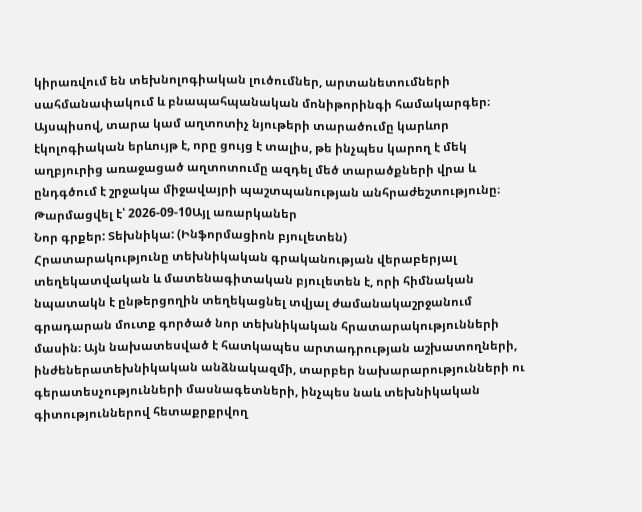կիրառվում են տեխնոլոգիական լուծումներ, արտանետումների սահմանափակում և բնապահպանական մոնիթորինգի համակարգեր։ Այսպիսով, տարա կամ աղտոտիչ նյութերի տարածումը կարևոր էկոլոգիական երևույթ է, որը ցույց է տալիս, թե ինչպես կարող է մեկ աղբյուրից առաջացած աղտոտումը ազդել մեծ տարածքների վրա և ընդգծում է շրջակա միջավայրի պաշտպանության անհրաժեշտությունը։
Թարմացվել է՝ 2026-09-10Այլ առարկաներ
Նոր գրքեր: Տեխնիկա: (Ինֆորմացիոն բյուլետեն)
Հրատարակությունը տեխնիկական գրականության վերաբերյալ տեղեկատվական և մատենագիտական բյուլետեն է, որի հիմնական նպատակն է ընթերցողին տեղեկացնել տվյալ ժամանակաշրջանում գրադարան մուտք գործած նոր տեխնիկական հրատարակությունների մասին։ Այն նախատեսված է հատկապես արտադրության աշխատողների, ինժեներատեխնիկական անձնակազմի, տարբեր նախարարությունների ու գերատեսչությունների մասնագետների, ինչպես նաև տեխնիկական գիտություններով հետաքրքրվող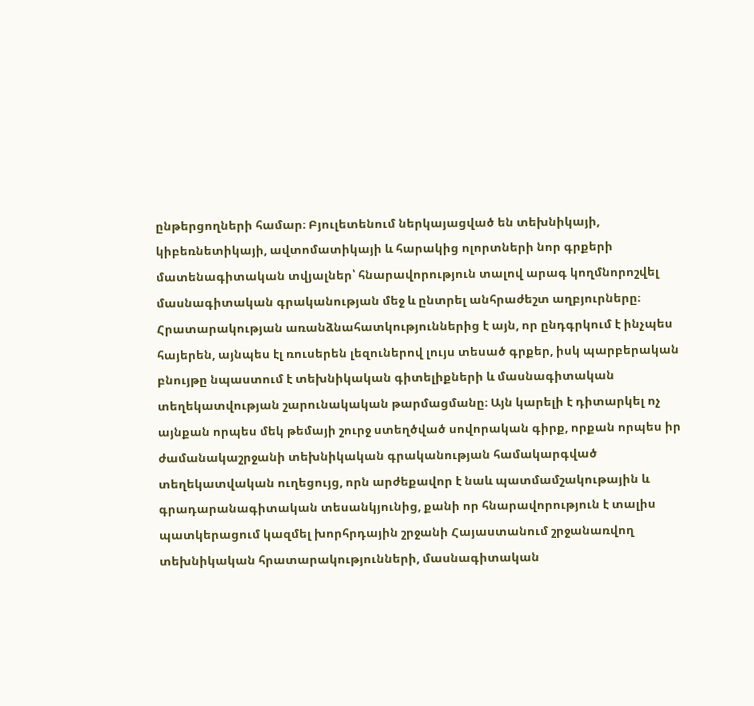ընթերցողների համար։ Բյուլետենում ներկայացված են տեխնիկայի, կիբեռնետիկայի, ավտոմատիկայի և հարակից ոլորտների նոր գրքերի մատենագիտական տվյալներ՝ հնարավորություն տալով արագ կողմնորոշվել մասնագիտական գրականության մեջ և ընտրել անհրաժեշտ աղբյուրները։ Հրատարակության առանձնահատկություններից է այն, որ ընդգրկում է ինչպես հայերեն, այնպես էլ ռուսերեն լեզուներով լույս տեսած գրքեր, իսկ պարբերական բնույթը նպաստում է տեխնիկական գիտելիքների և մասնագիտական տեղեկատվության շարունակական թարմացմանը։ Այն կարելի է դիտարկել ոչ այնքան որպես մեկ թեմայի շուրջ ստեղծված սովորական գիրք, որքան որպես իր ժամանակաշրջանի տեխնիկական գրականության համակարգված տեղեկատվական ուղեցույց, որն արժեքավոր է նաև պատմամշակութային և գրադարանագիտական տեսանկյունից, քանի որ հնարավորություն է տալիս պատկերացում կազմել խորհրդային շրջանի Հայաստանում շրջանառվող տեխնիկական հրատարակությունների, մասնագիտական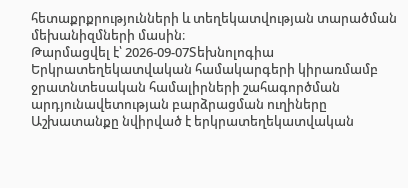հետաքրքրությունների և տեղեկատվության տարածման մեխանիզմների մասին։
Թարմացվել է՝ 2026-09-07Տեխնոլոգիա
Երկրատեղեկատվական համակարգերի կիրառմամբ ջրատնտեսական համալիրների շահագործման արդյունավետության բարձրացման ուղիները
Աշխատանքը նվիրված է երկրատեղեկատվական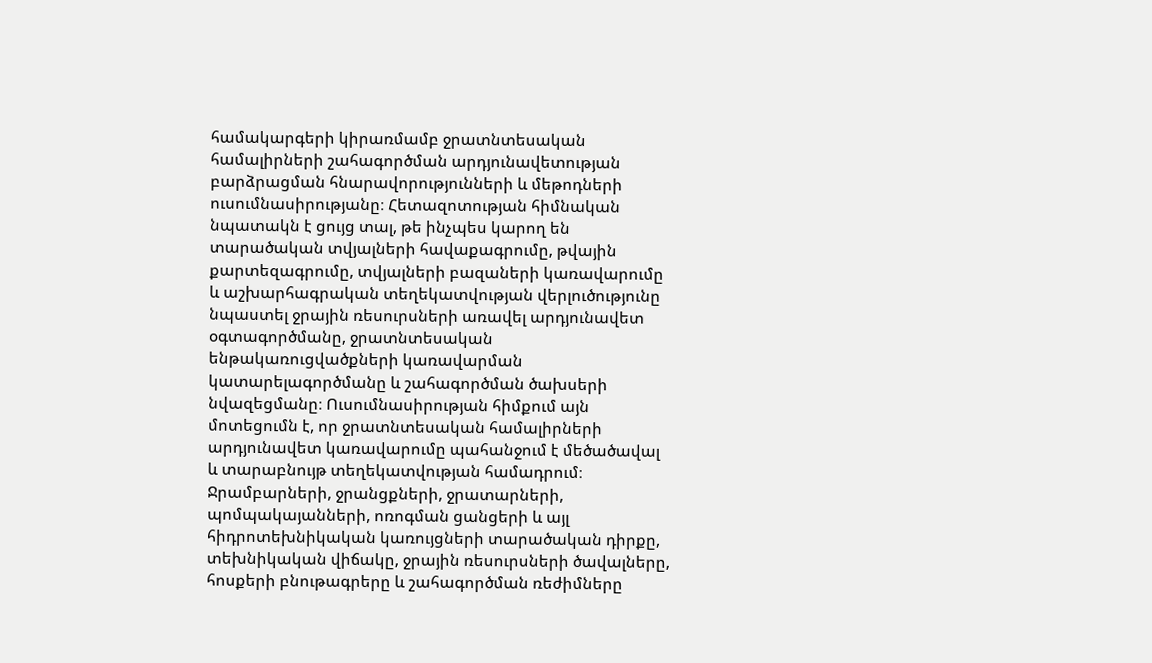համակարգերի կիրառմամբ ջրատնտեսական համալիրների շահագործման արդյունավետության բարձրացման հնարավորությունների և մեթոդների ուսումնասիրությանը։ Հետազոտության հիմնական նպատակն է ցույց տալ, թե ինչպես կարող են տարածական տվյալների հավաքագրումը, թվային քարտեզագրումը, տվյալների բազաների կառավարումը և աշխարհագրական տեղեկատվության վերլուծությունը նպաստել ջրային ռեսուրսների առավել արդյունավետ օգտագործմանը, ջրատնտեսական ենթակառուցվածքների կառավարման կատարելագործմանը և շահագործման ծախսերի նվազեցմանը։ Ուսումնասիրության հիմքում այն մոտեցումն է, որ ջրատնտեսական համալիրների արդյունավետ կառավարումը պահանջում է մեծածավալ և տարաբնույթ տեղեկատվության համադրում։ Ջրամբարների, ջրանցքների, ջրատարների, պոմպակայանների, ոռոգման ցանցերի և այլ հիդրոտեխնիկական կառույցների տարածական դիրքը, տեխնիկական վիճակը, ջրային ռեսուրսների ծավալները, հոսքերի բնութագրերը և շահագործման ռեժիմները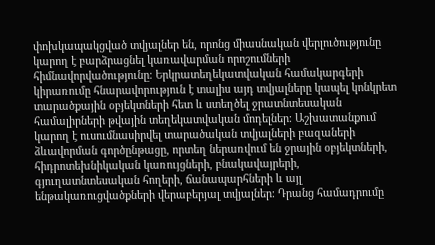փոխկապակցված տվյալներ են, որոնց միասնական վերլուծությունը կարող է բարձրացնել կառավարման որոշումների հիմնավորվածությունը։ Երկրատեղեկատվական համակարգերի կիրառումը հնարավորություն է տալիս այդ տվյալները կապել կոնկրետ տարածքային օբյեկտների հետ և ստեղծել ջրատնտեսական համալիրների թվային տեղեկատվական մոդելներ։ Աշխատանքում կարող է ուսումնասիրվել տարածական տվյալների բազաների ձևավորման գործընթացը, որտեղ ներառվում են ջրային օբյեկտների, հիդրոտեխնիկական կառույցների, բնակավայրերի, գյուղատնտեսական հողերի, ճանապարհների և այլ ենթակառուցվածքների վերաբերյալ տվյալներ։ Դրանց համադրումը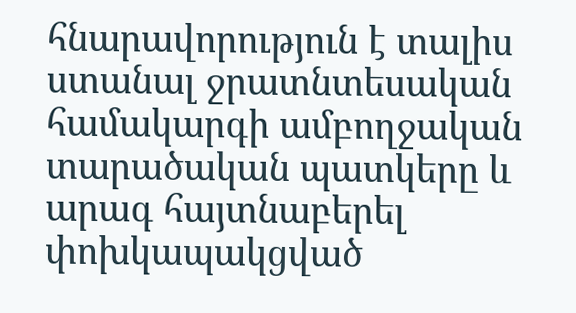հնարավորություն է տալիս ստանալ ջրատնտեսական համակարգի ամբողջական տարածական պատկերը և արագ հայտնաբերել փոխկապակցված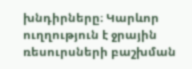խնդիրները։ Կարևոր ուղղություն է ջրային ռեսուրսների բաշխման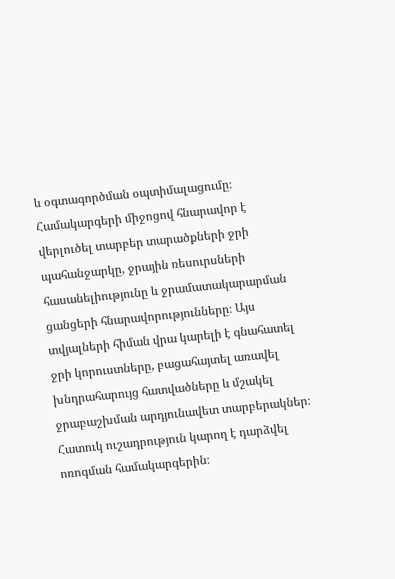և օգտագործման օպտիմալացումը։ Համակարգերի միջոցով հնարավոր է վերլուծել տարբեր տարածքների ջրի պահանջարկը, ջրային ռեսուրսների հասանելիությունը և ջրամատակարարման ցանցերի հնարավորությունները։ Այս տվյալների հիման վրա կարելի է գնահատել ջրի կորուստները, բացահայտել առավել խնդրահարույց հատվածները և մշակել ջրաբաշխման արդյունավետ տարբերակներ։ Հատուկ ուշադրություն կարող է դարձվել ոռոգման համակարգերին։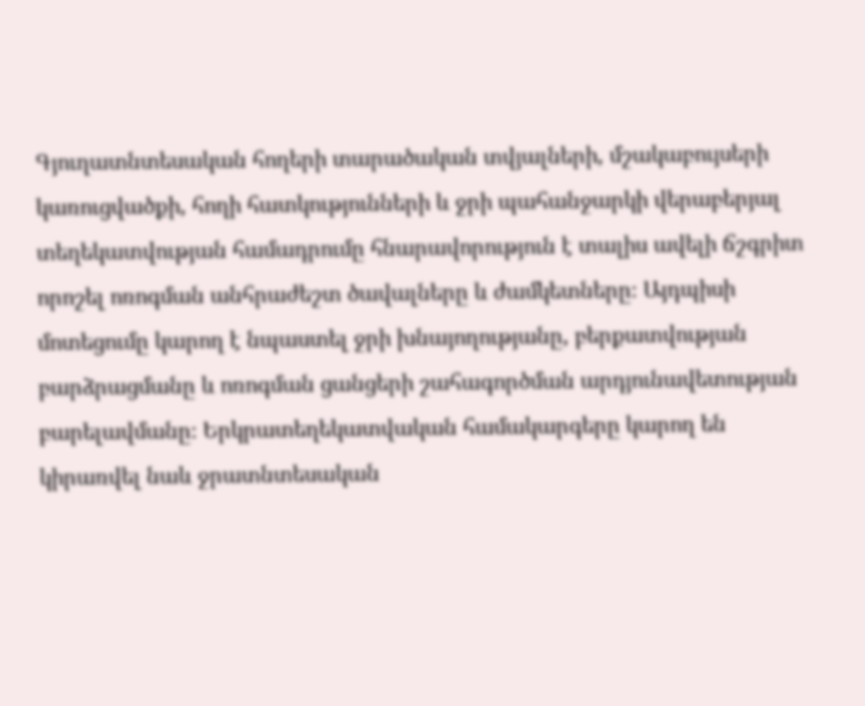Գյուղատնտեսական հողերի տարածական տվյալների, մշակաբույսերի կառուցվածքի, հողի հատկությունների և ջրի պահանջարկի վերաբերյալ տեղեկատվության համադրումը հնարավորություն է տալիս ավելի ճշգրիտ որոշել ոռոգման անհրաժեշտ ծավալները և ժամկետները։ Այդպիսի մոտեցումը կարող է նպաստել ջրի խնայողությանը, բերքատվության բարձրացմանը և ոռոգման ցանցերի շահագործման արդյունավետության բարելավմանը։ Երկրատեղեկատվական համակարգերը կարող են կիրառվել նաև ջրատնտեսական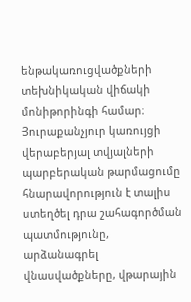ենթակառուցվածքների տեխնիկական վիճակի մոնիթորինգի համար։ Յուրաքանչյուր կառույցի վերաբերյալ տվյալների պարբերական թարմացումը հնարավորություն է տալիս ստեղծել դրա շահագործման պատմությունը, արձանագրել վնասվածքները, վթարային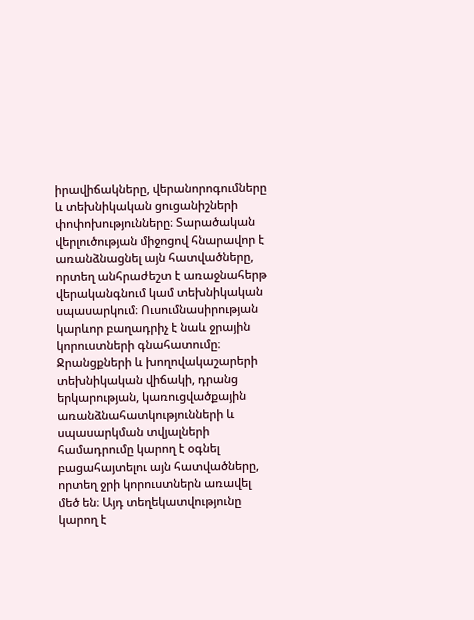իրավիճակները, վերանորոգումները և տեխնիկական ցուցանիշների փոփոխությունները։ Տարածական վերլուծության միջոցով հնարավոր է առանձնացնել այն հատվածները, որտեղ անհրաժեշտ է առաջնահերթ վերականգնում կամ տեխնիկական սպասարկում։ Ուսումնասիրության կարևոր բաղադրիչ է նաև ջրային կորուստների գնահատումը։ Ջրանցքների և խողովակաշարերի տեխնիկական վիճակի, դրանց երկարության, կառուցվածքային առանձնահատկությունների և սպասարկման տվյալների համադրումը կարող է օգնել բացահայտելու այն հատվածները, որտեղ ջրի կորուստներն առավել մեծ են։ Այդ տեղեկատվությունը կարող է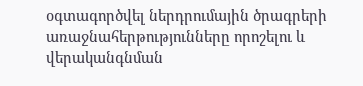օգտագործվել ներդրումային ծրագրերի առաջնահերթությունները որոշելու և վերականգնման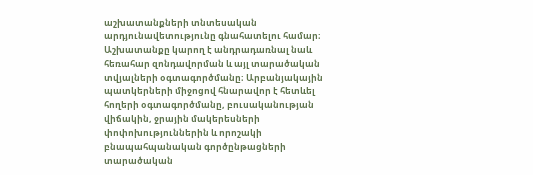աշխատանքների տնտեսական արդյունավետությունը գնահատելու համար։ Աշխատանքը կարող է անդրադառնալ նաև հեռահար զոնդավորման և այլ տարածական տվյալների օգտագործմանը։ Արբանյակային պատկերների միջոցով հնարավոր է հետևել հողերի օգտագործմանը, բուսականության վիճակին, ջրային մակերեսների փոփոխություններին և որոշակի բնապահպանական գործընթացների տարածական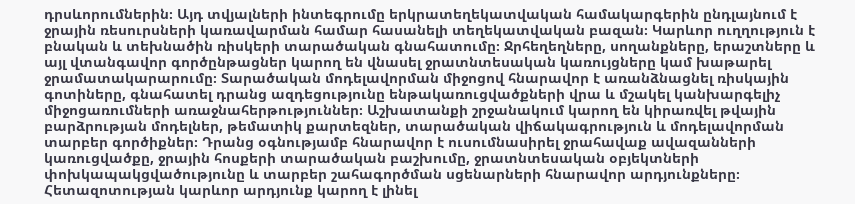դրսևորումներին։ Այդ տվյալների ինտեգրումը երկրատեղեկատվական համակարգերին ընդլայնում է ջրային ռեսուրսների կառավարման համար հասանելի տեղեկատվական բազան։ Կարևոր ուղղություն է բնական և տեխնածին ռիսկերի տարածական գնահատումը։ Ջրհեղեղները, սողանքները, երաշտները և այլ վտանգավոր գործընթացներ կարող են վնասել ջրատնտեսական կառույցները կամ խաթարել ջրամատակարարումը։ Տարածական մոդելավորման միջոցով հնարավոր է առանձնացնել ռիսկային գոտիները, գնահատել դրանց ազդեցությունը ենթակառուցվածքների վրա և մշակել կանխարգելիչ միջոցառումների առաջնահերթություններ։ Աշխատանքի շրջանակում կարող են կիրառվել թվային բարձրության մոդելներ, թեմատիկ քարտեզներ, տարածական վիճակագրություն և մոդելավորման տարբեր գործիքներ։ Դրանց օգնությամբ հնարավոր է ուսումնասիրել ջրահավաք ավազանների կառուցվածքը, ջրային հոսքերի տարածական բաշխումը, ջրատնտեսական օբյեկտների փոխկապակցվածությունը և տարբեր շահագործման սցենարների հնարավոր արդյունքները։ Հետազոտության կարևոր արդյունք կարող է լինել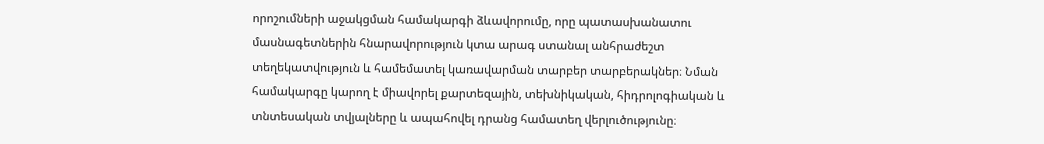որոշումների աջակցման համակարգի ձևավորումը, որը պատասխանատու մասնագետներին հնարավորություն կտա արագ ստանալ անհրաժեշտ տեղեկատվություն և համեմատել կառավարման տարբեր տարբերակներ։ Նման համակարգը կարող է միավորել քարտեզային, տեխնիկական, հիդրոլոգիական և տնտեսական տվյալները և ապահովել դրանց համատեղ վերլուծությունը։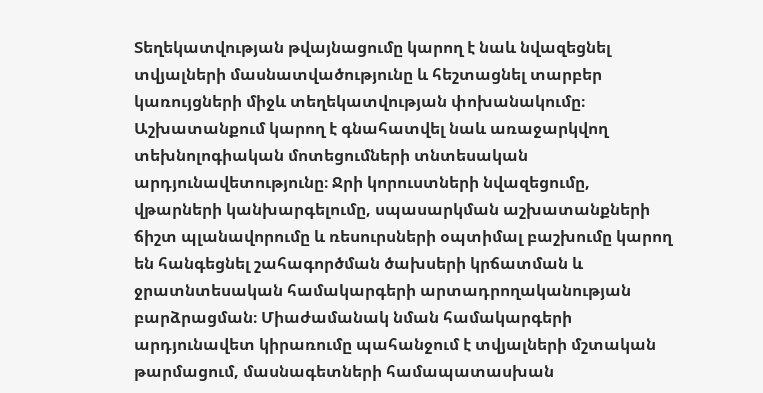Տեղեկատվության թվայնացումը կարող է նաև նվազեցնել տվյալների մասնատվածությունը և հեշտացնել տարբեր կառույցների միջև տեղեկատվության փոխանակումը։ Աշխատանքում կարող է գնահատվել նաև առաջարկվող տեխնոլոգիական մոտեցումների տնտեսական արդյունավետությունը։ Ջրի կորուստների նվազեցումը, վթարների կանխարգելումը, սպասարկման աշխատանքների ճիշտ պլանավորումը և ռեսուրսների օպտիմալ բաշխումը կարող են հանգեցնել շահագործման ծախսերի կրճատման և ջրատնտեսական համակարգերի արտադրողականության բարձրացման։ Միաժամանակ նման համակարգերի արդյունավետ կիրառումը պահանջում է տվյալների մշտական թարմացում, մասնագետների համապատասխան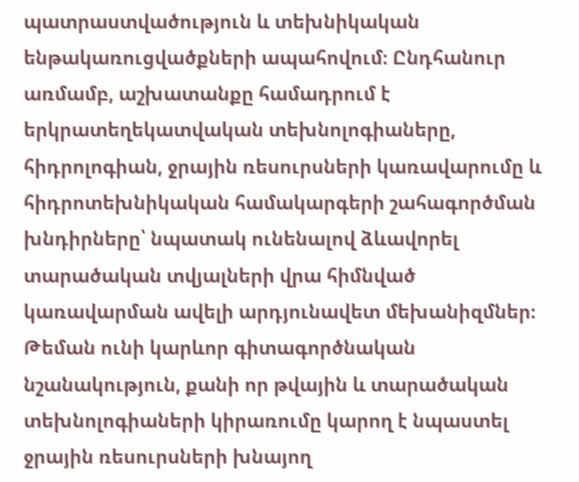պատրաստվածություն և տեխնիկական ենթակառուցվածքների ապահովում։ Ընդհանուր առմամբ, աշխատանքը համադրում է երկրատեղեկատվական տեխնոլոգիաները, հիդրոլոգիան, ջրային ռեսուրսների կառավարումը և հիդրոտեխնիկական համակարգերի շահագործման խնդիրները՝ նպատակ ունենալով ձևավորել տարածական տվյալների վրա հիմնված կառավարման ավելի արդյունավետ մեխանիզմներ։ Թեման ունի կարևոր գիտագործնական նշանակություն, քանի որ թվային և տարածական տեխնոլոգիաների կիրառումը կարող է նպաստել ջրային ռեսուրսների խնայող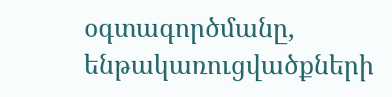օգտագործմանը, ենթակառուցվածքների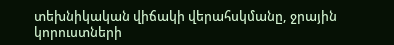տեխնիկական վիճակի վերահսկմանը, ջրային կորուստների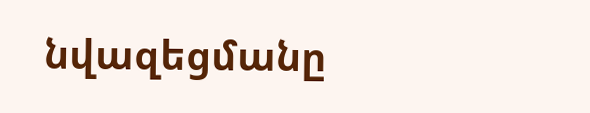նվազեցմանը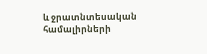և ջրատնտեսական համալիրների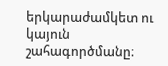երկարաժամկետ ու կայուն շահագործմանը։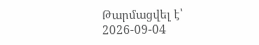Թարմացվել է՝ 2026-09-04